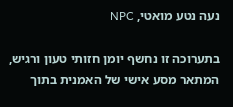נעה נטע מואטי, NPC

בתערוכה זו נחשף יומן חזותי טעון ורגיש, המתאר מסע אישי של האמנית בתוך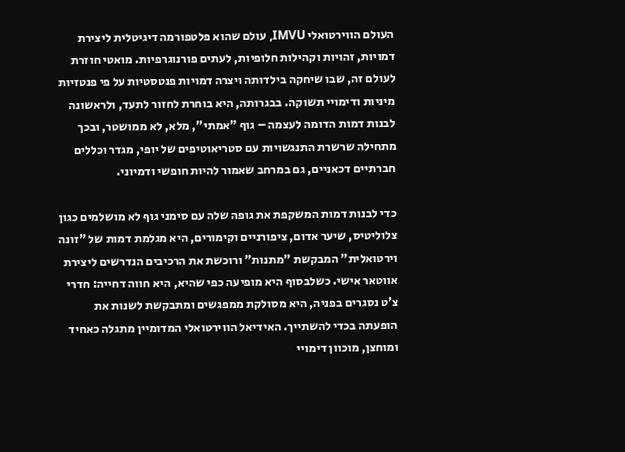העולם הווירטואלי IMVU, עולם שהוא פלטפורמה דיגיטלית ליצירת דמויות, זהויות וקהילות חלופיות, לעתים פורנוגרפיות. מואטי חוזרת לעולם זה, שבו שיחקה בילדותה ויצרה דמויות פנטסטיות על פי פנטזיות מיניות ודימויי תשוקה. בבגרותה, היא בוחרת לחזור לתעד, ולראשונה לבנות דמות הדומה לעצמה – גוף "אמתי", מלא, לא ממושטר, ובכך מתחילה שרשרת התנגשויות עם סטריאוטיפים של יופי, מגדר וכללים חברתיים דכאניים, גם במרחב שאמור להיות חופשי ודמיוני.

כדי לבנות דמות המשקפת את גופה שלה עם סימני גוף לא מושלמים כגון צלוליטיס, שיער אדום, ציפורניים וקימורים, היא מגלמת דמות של "זונה וירטואלית" המבקשת "מתנות" ורוכשת את הרכיבים הנדרשים ליצירת אווטאר אישי. כשלבסוף היא מופיעה כפי שהיא, היא חווה דחייה: חדרי צ'ט נסגרים בפניה, היא מסולקת ממפגשים ומתבקשת לשנות את הופעתה בכדי להשתייך. האידיאל הווירטואלי המדומיין מתגלה כאחיד ומוחצן, מוכוון דימויי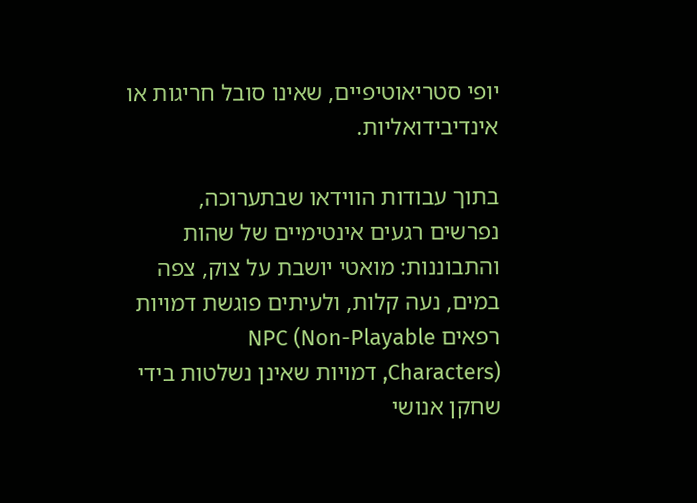יופי סטריאוטיפיים, שאינו סובל חריגות או אינדיבידואליות.

בתוך עבודות הווידאו שבתערוכה, נפרשים רגעים אינטימיים של שהות והתבוננות: מואטי יושבת על צוק, צפה במים, נעה קלות, ולעיתים פוגשת דמויות רפאים NPC (Non-Playable Characters), דמויות שאינן נשלטות בידי שחקן אנושי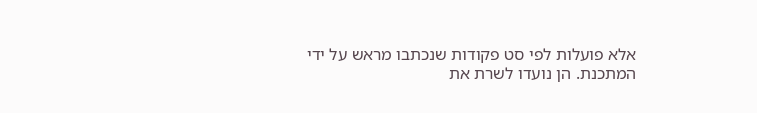אלא פועלות לפי סט פקודות שנכתבו מראש על ידי המתכנת. הן נועדו לשרת את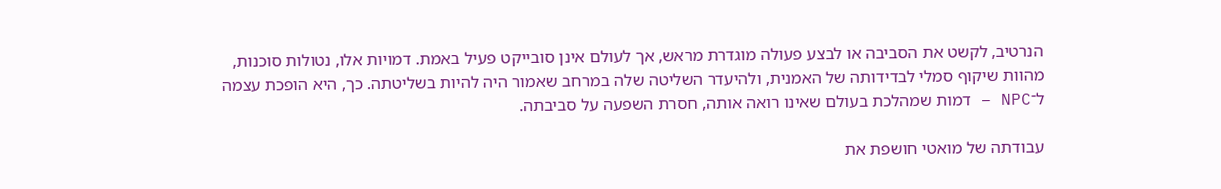הנרטיב, לקשט את הסביבה או לבצע פעולה מוגדרת מראש, אך לעולם אינן סובייקט פעיל באמת. דמויות אלו, נטולות סוכנות, מהוות שיקוף סמלי לבדידותה של האמנית, ולהיעדר השליטה שלה במרחב שאמור היה להיות בשליטתה. כך, היא הופכת עצמה ל־NPC – דמות שמהלכת בעולם שאינו רואה אותה, חסרת השפעה על סביבתה.

עבודתה של מואטי חושפת את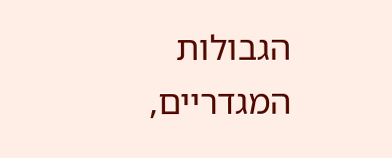הגבולות המגדריים,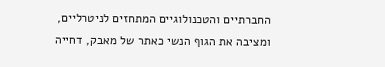החברתיים והטכנולוגיים המתחזים לניטרליים, ומציבה את הגוף הנשי כאתר של מאבק, דחייה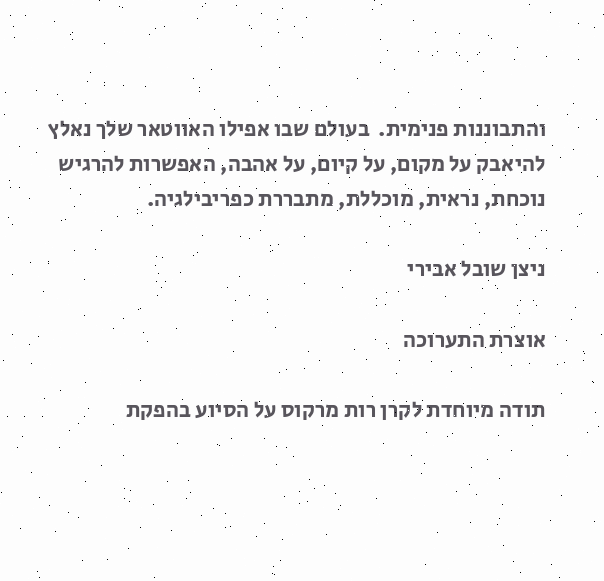והתבוננות פנימית.  בעולם שבו אפילו האווטאר שלך נאלץ להיאבק על מקום, על קיום, על אהבה, האפשרות להרגיש נוכחת, נראית, מוכללת, מתבררת כפריבילגיה.

ניצן שובל אבירי

אוצרת התערוכה

תודה מיוחדת לקרן רות מרקוס על הסיוע בהפקת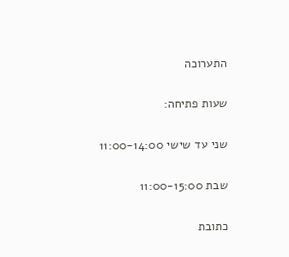התערוכה

שעות פתיחה:

שני עד שישי 11:00-14:00

שבת 11:00-15:00

כתובת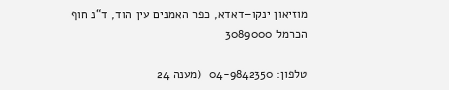מוזיאון ינקו–דאדא, כפר האמנים עין הוד, ד“נ חוף הכרמל 3089000

טלפון: 04-9842350  (מענה 24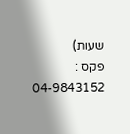שעות)
פקס : 04-9843152